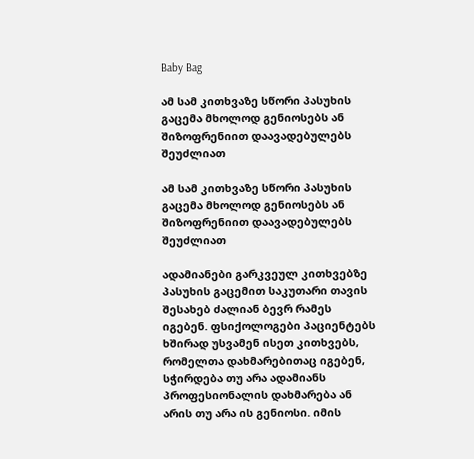Baby Bag

ამ სამ კითხვაზე სწორი პასუხის გაცემა მხოლოდ გენიოსებს ან შიზოფრენიით დაავადებულებს შეუძლიათ

ამ სამ კითხვაზე სწორი პასუხის გაცემა მხოლოდ გენიოსებს ან შიზოფრენიით დაავადებულებს შეუძლიათ

ადამიანები გარკვეულ კითხვებზე პასუხის გაცემით საკუთარი თავის შესახებ ძალიან ბევრ რამეს იგებენ. ფსიქოლოგები პაციენტებს ხშირად უსვამენ ისეთ კითხვებს, რომელთა დახმარებითაც იგებენ, სჭირდება თუ არა ადამიანს პროფესიონალის დახმარება ან არის თუ არა ის გენიოსი. იმის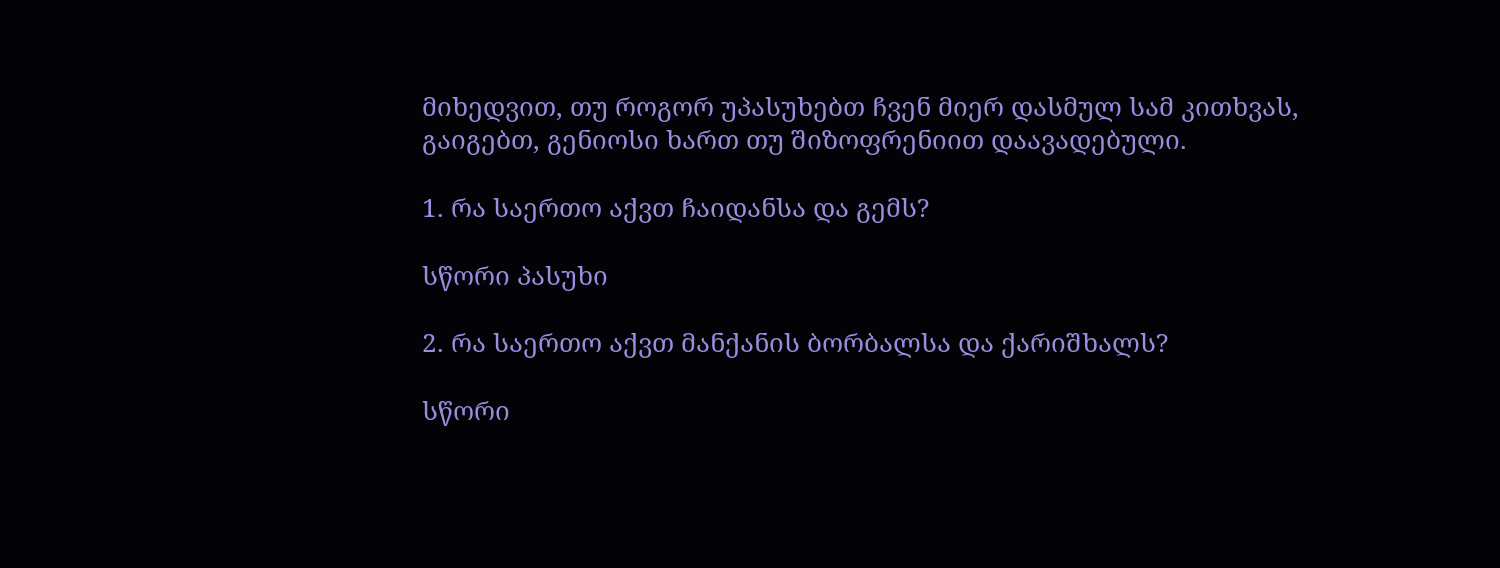მიხედვით, თუ როგორ უპასუხებთ ჩვენ მიერ დასმულ სამ კითხვას, გაიგებთ, გენიოსი ხართ თუ შიზოფრენიით დაავადებული.

1. რა საერთო აქვთ ჩაიდანსა და გემს?

სწორი პასუხი

2. რა საერთო აქვთ მანქანის ბორბალსა და ქარიშხალს?

სწორი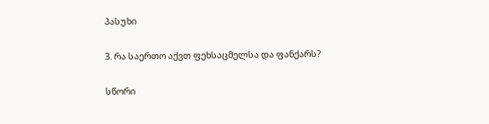პასუხი

3. რა საერთო აქვთ ფეხსაცმელსა და ფანქარს?

სწორი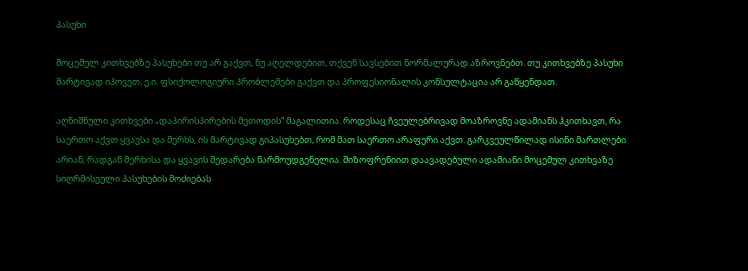პასუხი

მოცემულ კითხვებზე პასუხები თუ არ გაქვთ, ნუ აღელდებით, თქვენ სავსებით ნორმალურად აზროვნებთ. თუ კითხვებზე პასუხი მარტივად იპოვეთ, ე.ი. ფსიქოლოგიური პრობლემები გაქვთ და პროფესიონალის კონსულტაცია არ გაწყენდათ.

აღნიშნული კითხვები „დაპირისპირების მეთოდის“ მაგალითია. როდესაც ჩვეულებრივად მოაზროვნე ადამიანს ჰკითხავთ, რა საერთო აქვთ ყვავსა და მერხს, ის მარტივად გიპასუხებთ, რომ მათ საერთო არაფერი აქვთ. გარკვეულწილად ისინი მართლები არიან, რადგან მერხისა და ყვავის შედარება წარმოუდგენელია. შიზოფრენიით დაავადებული ადამიანი მოცემულ კითხვაზე სიღრმისეული პასუხების მოძიებას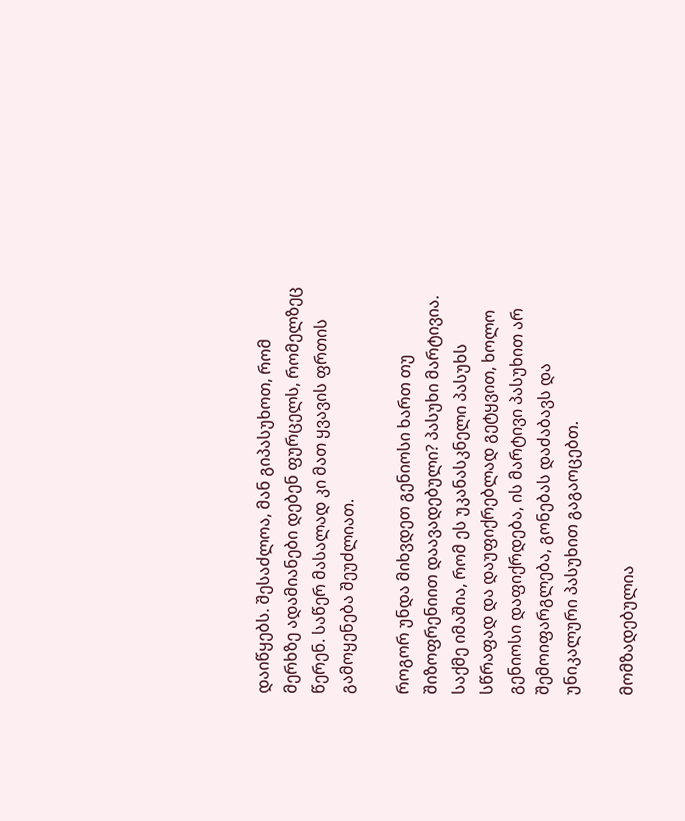დაიწყებს. შესაძლოა, მან გიპასუხოთ, რომ მერხზე ადამიანები დებენ ფურცელს, რომელზეც წერენ. საწერ მასალად კი მათ ყვავის ფრთის გამოყენება შეუძლიათ.

როგორ უნდა მიხვდეთ გენიოსი ხართ თუ შიზოფრენიით დაავადებული? პასუხი მარტივია. საქმე იმაშია, რომ ეს უკანასკნელი პასუხს სწრაფად და დაუფიქრებლად გეტყვით, ხოლო გენიოსი დაფიქრდება, ის მარტივი პასუხით არ შემოიფარგლება, გონებას დაძაბავს და უნიკალური პასუხით გაგაოცებთ.

მომზადებულია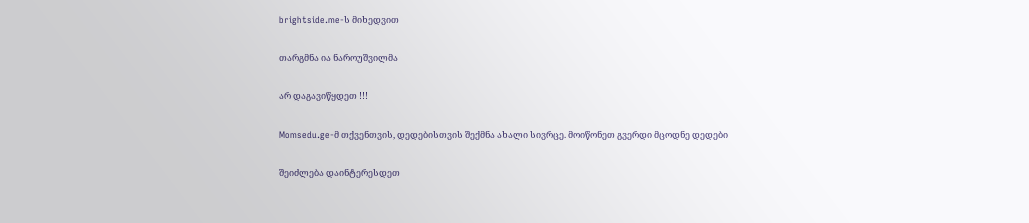brightside.me-ს მიხედვით

თარგმნა ია ნაროუშვილმა

არ დაგავიწყდეთ !!!

Momsedu.ge-მ თქვენთვის, დედებისთვის შექმნა ახალი სივრცე. მოიწონეთ გვერდი მცოდნე დედები

შეიძლება დაინტერესდეთ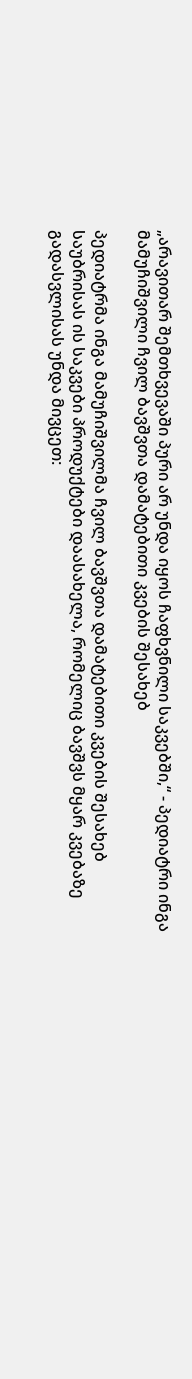„არავითარ შემთხვევაში პური არ უნდა იყოს ჩაფხვნილი საკვებში,“ - პედიატრი ინგა მამუჩიშვილი ჩვილ ბავშვთა დამატებითი კვების შესახებ

პედიატრმა ინგა მამუჩიშვილმა ჩვილ ბავშვთა დამატებითი კვების შესახებ საუბრისას ის საკვები პროდუქტები დაასახელა, რომელიც ბავშვს მყარ კვებაზე გადასვლისას უნდა მივცეთ: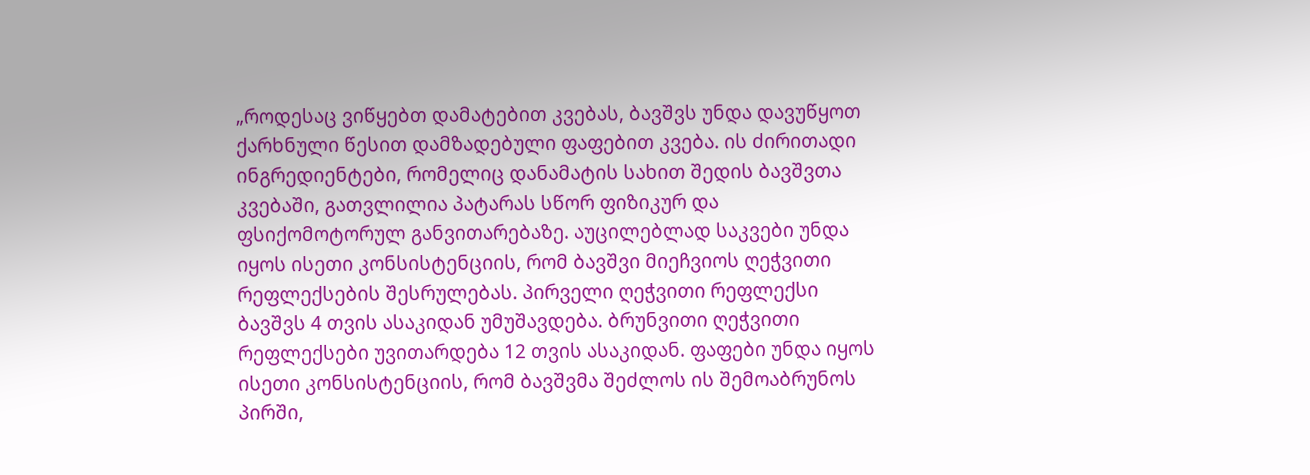„როდესაც ვიწყებთ დამატებით კვებას, ბავშვს უნდა დავუწყოთ ქარხნული წესით დამზადებული ფაფებით კვება. ის ძირითადი ინგრედიენტები, რომელიც დანამატის სახით შედის ბავშვთა კვებაში, გათვლილია პატარას სწორ ფიზიკურ და ფსიქომოტორულ განვითარებაზე. აუცილებლად საკვები უნდა იყოს ისეთი კონსისტენციის, რომ ბავშვი მიეჩვიოს ღეჭვითი რეფლექსების შესრულებას. პირველი ღეჭვითი რეფლექსი ბავშვს 4 თვის ასაკიდან უმუშავდება. ბრუნვითი ღეჭვითი რეფლექსები უვითარდება 12 თვის ასაკიდან. ფაფები უნდა იყოს ისეთი კონსისტენციის, რომ ბავშვმა შეძლოს ის შემოაბრუნოს პირში,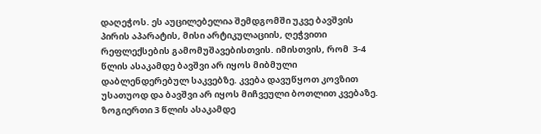დაღეჭოს. ეს აუცილებელია შემდგომში უკვე ბავშვის პირის აპარატის, მისი არტიკულაციის, ღეჭვითი რეფლექსების გამომუშავებისთვის. იმისთვის, რომ  3-4 წლის ასაკამდე ბავშვი არ იყოს მიბმული დაბლენდერებულ საკვებზე. კვება დავუწყოთ კოვზით უსათუოდ და ბავშვი არ იყოს მიჩვეული ბოთლით კვებაზე. ზოგიერთი 3 წლის ასაკამდე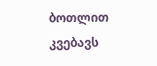ბოთლით კვებავს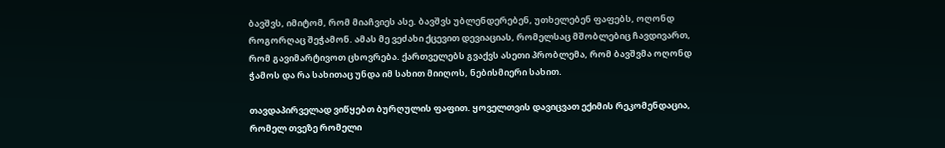ბავშვს, იმიტომ, რომ მიაჩვიეს ასე. ბავშვს უბლენდერებენ, უთხელებენ ფაფებს, ოღონდ როგორღაც შეჭამონ. ამას მე ვეძახი ქცევით დევიაციას, რომელსაც მშობლებიც ჩავდივართ, რომ გავიმარტივოთ ცხოვრება. ქართველებს გვაქვს ასეთი პრობლემა, რომ ბავშვმა ოღონდ ჭამოს და რა სახითაც უნდა იმ სახით მიიღოს, ნებისმიერი სახით.

თავდაპირველად ვიწყებთ ბურღულის ფაფით. ყოველთვის დავიცვათ ექიმის რეკომენდაცია, რომელ თვეზე რომელი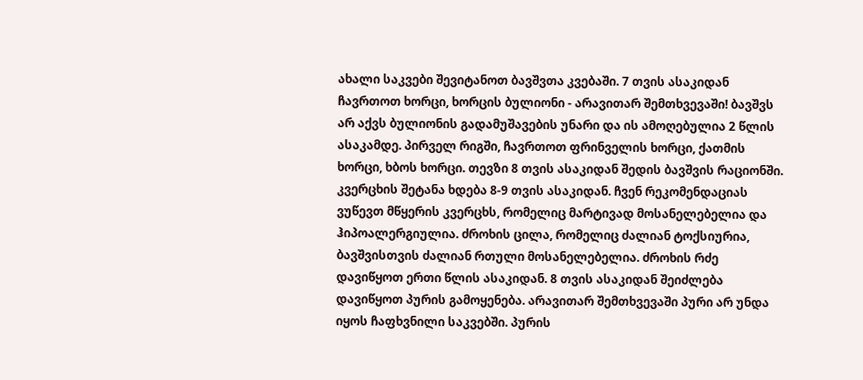ახალი საკვები შევიტანოთ ბავშვთა კვებაში. 7 თვის ასაკიდან ჩავრთოთ ხორცი, ხორცის ბულიონი - არავითარ შემთხვევაში! ბავშვს არ აქვს ბულიონის გადამუშავების უნარი და ის ამოღებულია 2 წლის ასაკამდე. პირველ რიგში, ჩავრთოთ ფრინველის ხორცი, ქათმის ხორცი, ხბოს ხორცი. თევზი 8 თვის ასაკიდან შედის ბავშვის რაციონში. კვერცხის შეტანა ხდება 8-9 თვის ასაკიდან. ჩვენ რეკომენდაციას ვუწევთ მწყერის კვერცხს, რომელიც მარტივად მოსანელებელია და ჰიპოალერგიულია. ძროხის ცილა, რომელიც ძალიან ტოქსიურია, ბავშვისთვის ძალიან რთული მოსანელებელია. ძროხის რძე დავიწყოთ ერთი წლის ასაკიდან. 8 თვის ასაკიდან შეიძლება დავიწყოთ პურის გამოყენება. არავითარ შემთხვევაში პური არ უნდა იყოს ჩაფხვნილი საკვებში. პურის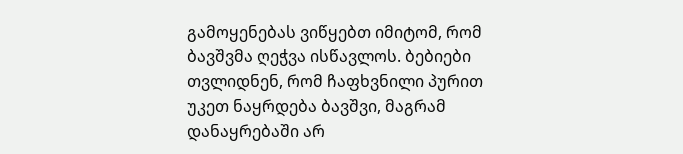გამოყენებას ვიწყებთ იმიტომ, რომ ბავშვმა ღეჭვა ისწავლოს. ბებიები თვლიდნენ, რომ ჩაფხვნილი პურით უკეთ ნაყრდება ბავშვი, მაგრამ დანაყრებაში არ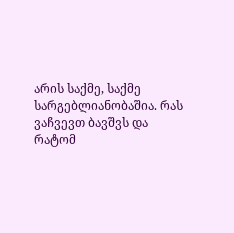არის საქმე, საქმე სარგებლიანობაშია. რას ვაჩვევთ ბავშვს და რატომ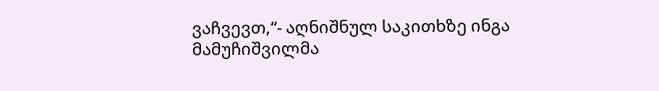ვაჩვევთ,“- აღნიშნულ საკითხზე ინგა მამუჩიშვილმა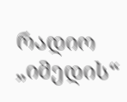რადიო „იმედის“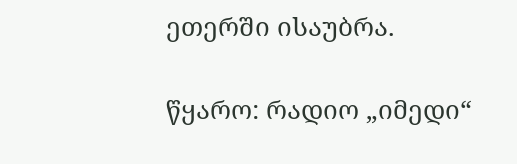ეთერში ისაუბრა.

წყარო: რადიო „იმედი“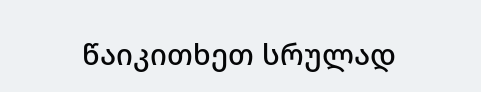წაიკითხეთ სრულად